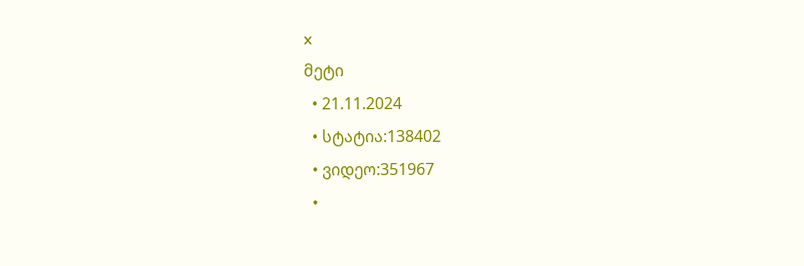x
მეტი
  • 21.11.2024
  • სტატია:138402
  • ვიდეო:351967
  •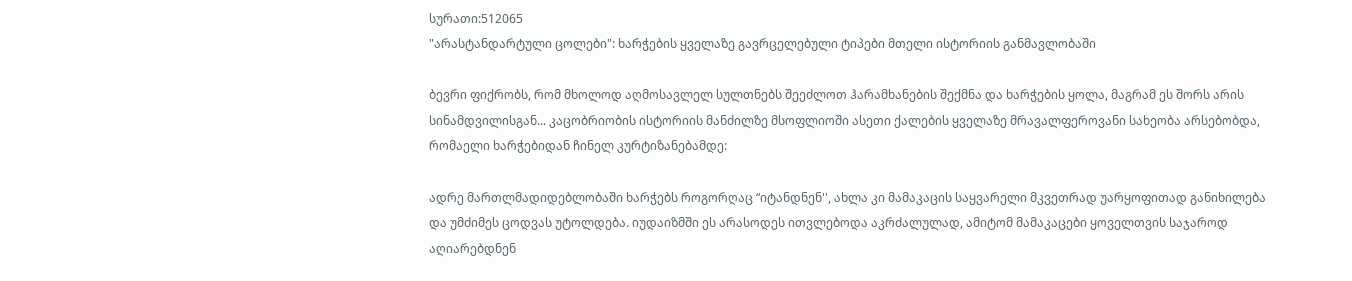სურათი:512065
"არასტანდარტული ცოლები": ხარჭების ყველაზე გავრცელებული ტიპები მთელი ისტორიის განმავლობაში

ბევრი ფიქრობს, რომ მხოლოდ აღმოსავლელ სულთნებს შეეძლოთ ჰარამხანების შექმნა და ხარჭების ყოლა, მაგრამ ეს შორს არის სინამდვილისგან... კაცობრიობის ისტორიის მანძილზე მსოფლიოში ასეთი ქალების ყველაზე მრავალფეროვანი სახეობა არსებობდა, რომაელი ხარჭებიდან ჩინელ კურტიზანებამდე:

ადრე მართლმადიდებლობაში ხარჭებს როგორღაც “იტანდნენ'', ახლა კი მამაკაცის საყვარელი მკვეთრად უარყოფითად განიხილება და უმძიმეს ცოდვას უტოლდება. იუდაიზმში ეს არასოდეს ითვლებოდა აკრძალულად, ამიტომ მამაკაცები ყოველთვის საჯაროდ აღიარებდნენ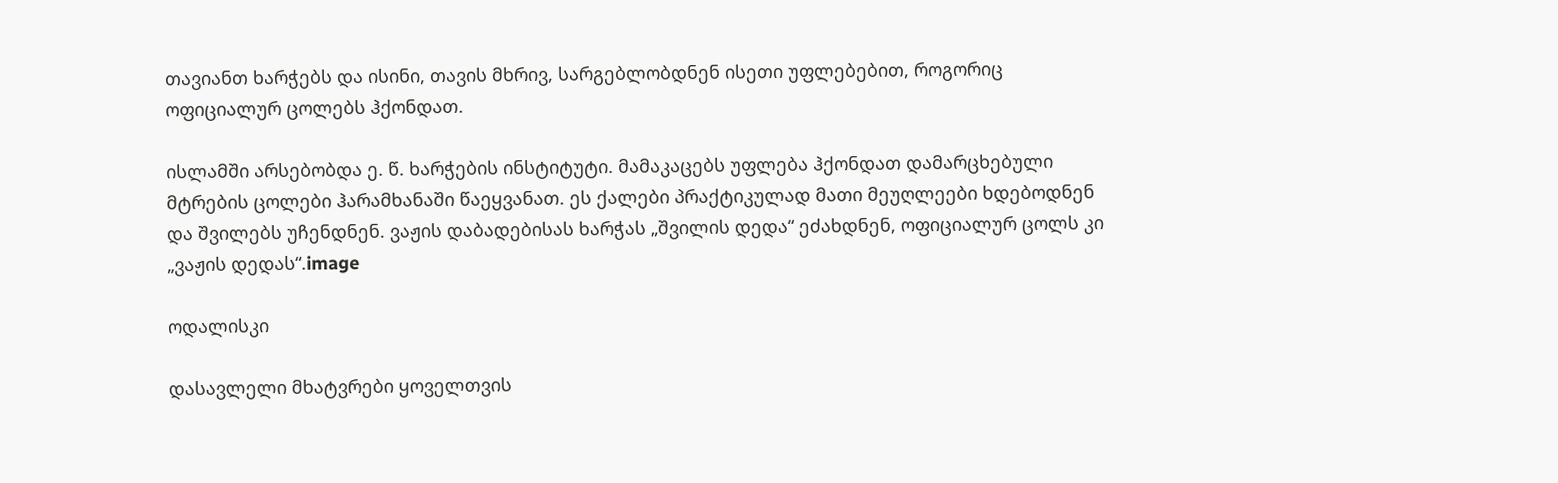თავიანთ ხარჭებს და ისინი, თავის მხრივ, სარგებლობდნენ ისეთი უფლებებით, როგორიც ოფიციალურ ცოლებს ჰქონდათ.

ისლამში არსებობდა ე. წ. ხარჭების ინსტიტუტი. მამაკაცებს უფლება ჰქონდათ დამარცხებული მტრების ცოლები ჰარამხანაში წაეყვანათ. ეს ქალები პრაქტიკულად მათი მეუღლეები ხდებოდნენ და შვილებს უჩენდნენ. ვაჟის დაბადებისას ხარჭას „შვილის დედა“ ეძახდნენ, ოფიციალურ ცოლს კი „ვაჟის დედას“.image

ოდალისკი

დასავლელი მხატვრები ყოველთვის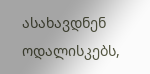ასახავდნენ ოდალისკებს,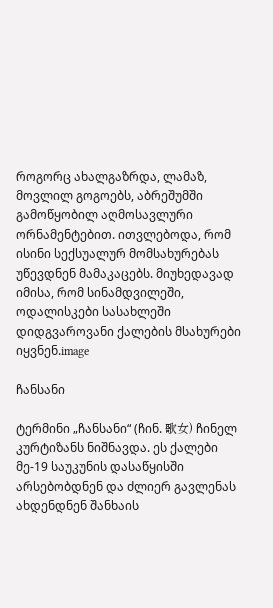როგორც ახალგაზრდა, ლამაზ, მოვლილ გოგოებს, აბრეშუმში გამოწყობილ აღმოსავლური ორნამენტებით. ითვლებოდა, რომ ისინი სექსუალურ მომსახურებას უწევდნენ მამაკაცებს. მიუხედავად იმისა, რომ სინამდვილეში, ოდალისკები სასახლეში დიდგვაროვანი ქალების მსახურები იყვნენ.image

ჩანსანი

ტერმინი „ჩანსანი“ (ჩინ. 歌女) ჩინელ კურტიზანს ნიშნავდა. ეს ქალები მე-19 საუკუნის დასაწყისში არსებობდნენ და ძლიერ გავლენას ახდენდნენ შანხაის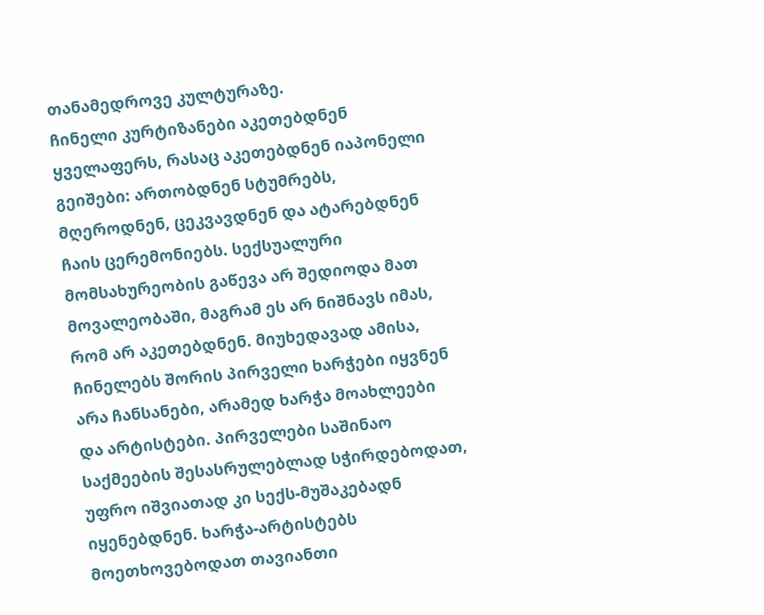თანამედროვე კულტურაზე.
ჩინელი კურტიზანები აკეთებდნენ ყველაფერს, რასაც აკეთებდნენ იაპონელი გეიშები: ართობდნენ სტუმრებს, მღეროდნენ, ცეკვავდნენ და ატარებდნენ ჩაის ცერემონიებს. სექსუალური მომსახურეობის გაწევა არ შედიოდა მათ მოვალეობაში, მაგრამ ეს არ ნიშნავს იმას, რომ არ აკეთებდნენ. მიუხედავად ამისა, ჩინელებს შორის პირველი ხარჭები იყვნენ არა ჩანსანები, არამედ ხარჭა მოახლეები და არტისტები. პირველები საშინაო საქმეების შესასრულებლად სჭირდებოდათ, უფრო იშვიათად კი სექს-მუშაკებადნ იყენებდნენ. ხარჭა-არტისტებს მოეთხოვებოდათ თავიანთი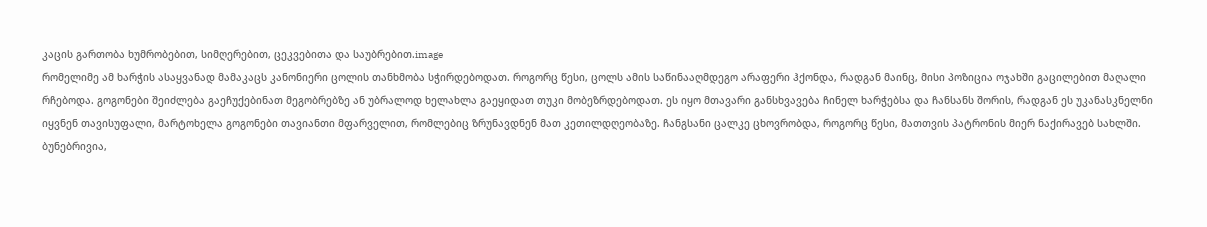კაცის გართობა ხუმრობებით, სიმღერებით, ცეკვებითა და საუბრებით.image
რომელიმე ამ ხარჭის ასაყვანად მამაკაცს კანონიერი ცოლის თანხმობა სჭირდებოდათ. როგორც წესი, ცოლს ამის საწინააღმდეგო არაფერი ჰქონდა, რადგან მაინც, მისი პოზიცია ოჯახში გაცილებით მაღალი რჩებოდა. გოგონები შეიძლება გაეჩუქებინათ მეგობრებზე ან უბრალოდ ხელახლა გაეყიდათ თუკი მობეზრდებოდათ. ეს იყო მთავარი განსხვავება ჩინელ ხარჭებსა და ჩანსანს შორის, რადგან ეს უკანასკნელნი იყვნენ თავისუფალი, მარტოხელა გოგონები თავიანთი მფარველით, რომლებიც ზრუნავდნენ მათ კეთილდღეობაზე. ჩანგსანი ცალკე ცხოვრობდა, როგორც წესი, მათთვის პატრონის მიერ ნაქირავებ სახლში. ბუნებრივია,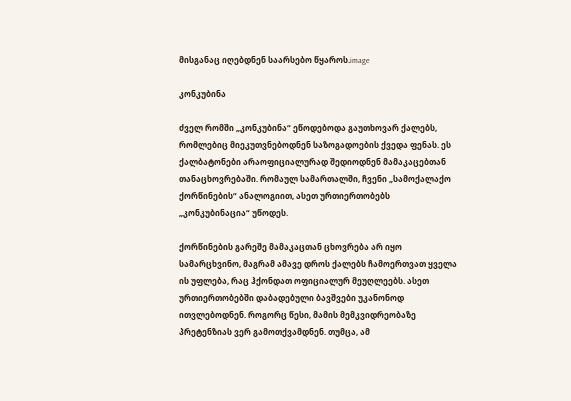მისგანაც იღებდნენ საარსებო წყაროს.image

კონკუბინა

ძველ რომში „კონკუბინა“ ეწოდებოდა გაუთხოვარ ქალებს, რომლებიც მიეკუთვნებოდნენ საზოგადოების ქვედა ფენას. ეს ქალბატონები არაოფიციალურად შედიოდნენ მამაკაცებთან თანაცხოვრებაში. რომაულ სამართალში, ჩვენი „სამოქალაქო ქორწინების“ ანალოგიით, ასეთ ურთიერთობებს „კონკუბინაცია“ უწოდეს.

ქორწინების გარეშე მამაკაცთან ცხოვრება არ იყო სამარცხვინო, მაგრამ ამავე დროს ქალებს ჩამოერთვათ ყველა ის უფლება, რაც ჰქონდათ ოფიციალურ მეუღლეებს. ასეთ ურთიერთობებში დაბადებული ბავშვები უკანონოდ ითვლებოდნენ. როგორც წესი, მამის მემკვიდრეობაზე პრეტენზიას ვერ გამოთქვამდნენ. თუმცა, ამ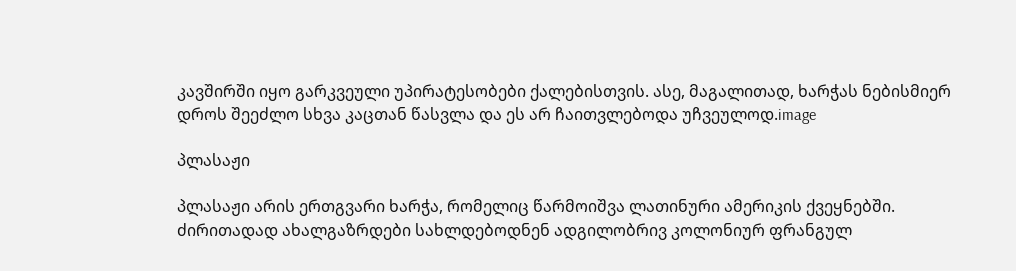კავშირში იყო გარკვეული უპირატესობები ქალებისთვის. ასე, მაგალითად, ხარჭას ნებისმიერ დროს შეეძლო სხვა კაცთან წასვლა და ეს არ ჩაითვლებოდა უჩვეულოდ.image

პლასაჟი

პლასაჟი არის ერთგვარი ხარჭა, რომელიც წარმოიშვა ლათინური ამერიკის ქვეყნებში. ძირითადად ახალგაზრდები სახლდებოდნენ ადგილობრივ კოლონიურ ფრანგულ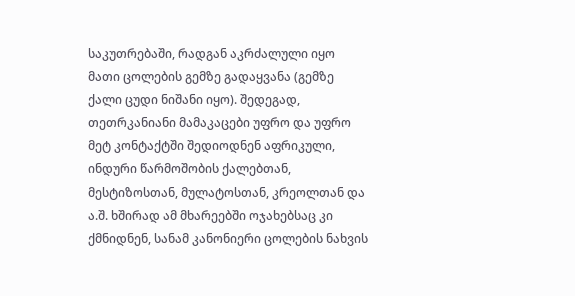საკუთრებაში, რადგან აკრძალული იყო მათი ცოლების გემზე გადაყვანა (გემზე ქალი ცუდი ნიშანი იყო). შედეგად, თეთრკანიანი მამაკაცები უფრო და უფრო მეტ კონტაქტში შედიოდნენ აფრიკული, ინდური წარმოშობის ქალებთან, მესტიზოსთან, მულატოსთან, კრეოლთან და ა.შ. ხშირად ამ მხარეებში ოჯახებსაც კი ქმნიდნენ, სანამ კანონიერი ცოლების ნახვის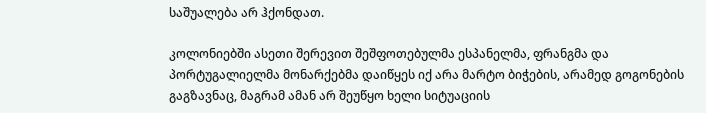საშუალება არ ჰქონდათ.

კოლონიებში ასეთი შერევით შეშფოთებულმა ესპანელმა, ფრანგმა და პორტუგალიელმა მონარქებმა დაიწყეს იქ არა მარტო ბიჭების, არამედ გოგონების გაგზავნაც, მაგრამ ამან არ შეუწყო ხელი სიტუაციის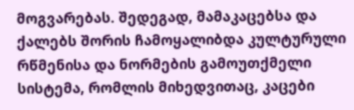მოგვარებას. შედეგად, მამაკაცებსა და ქალებს შორის ჩამოყალიბდა კულტურული რწმენისა და ნორმების გამოუთქმელი სისტემა, რომლის მიხედვითაც, კაცები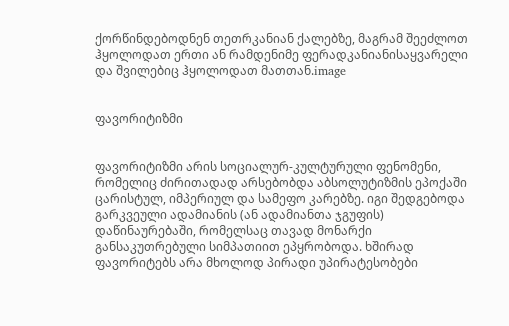ქორწინდებოდნენ თეთრკანიან ქალებზე, მაგრამ შეეძლოთ ჰყოლოდათ ერთი ან რამდენიმე ფერადკანიანისაყვარელი და შვილებიც ჰყოლოდათ მათთან.image


ფავორიტიზმი


ფავორიტიზმი არის სოციალურ-კულტურული ფენომენი, რომელიც ძირითადად არსებობდა აბსოლუტიზმის ეპოქაში ცარისტულ, იმპერიულ და სამეფო კარებზე. იგი შედგებოდა გარკვეული ადამიანის (ან ადამიანთა ჯგუფის) დაწინაურებაში, რომელსაც თავად მონარქი განსაკუთრებული სიმპათიით ეპყრობოდა. ხშირად ფავორიტებს არა მხოლოდ პირადი უპირატესობები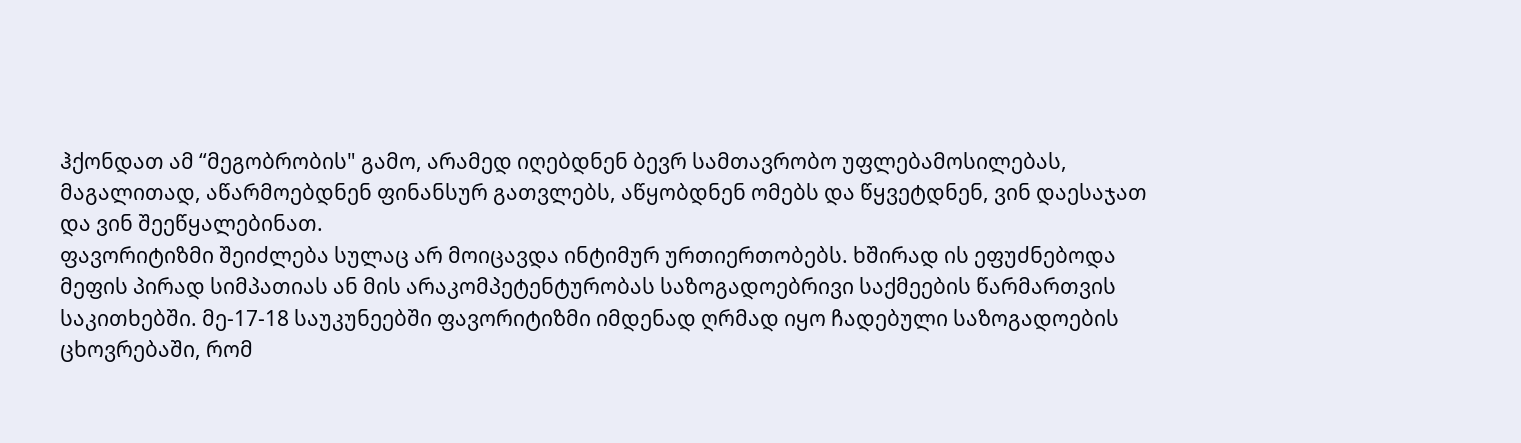ჰქონდათ ამ “მეგობრობის" გამო, არამედ იღებდნენ ბევრ სამთავრობო უფლებამოსილებას, მაგალითად, აწარმოებდნენ ფინანსურ გათვლებს, აწყობდნენ ომებს და წყვეტდნენ, ვინ დაესაჯათ და ვინ შეეწყალებინათ.
ფავორიტიზმი შეიძლება სულაც არ მოიცავდა ინტიმურ ურთიერთობებს. ხშირად ის ეფუძნებოდა მეფის პირად სიმპათიას ან მის არაკომპეტენტურობას საზოგადოებრივი საქმეების წარმართვის საკითხებში. მე-17-18 საუკუნეებში ფავორიტიზმი იმდენად ღრმად იყო ჩადებული საზოგადოების ცხოვრებაში, რომ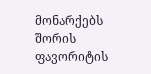მონარქებს შორის ფავორიტის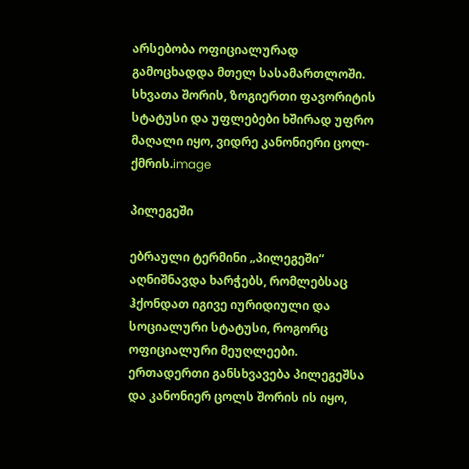არსებობა ოფიციალურად გამოცხადდა მთელ სასამართლოში. სხვათა შორის, ზოგიერთი ფავორიტის სტატუსი და უფლებები ხშირად უფრო მაღალი იყო, ვიდრე კანონიერი ცოლ-ქმრის.image

პილეგეში

ებრაული ტერმინი „პილეგეში“ აღნიშნავდა ხარჭებს, რომლებსაც ჰქონდათ იგივე იურიდიული და სოციალური სტატუსი, როგორც ოფიციალური მეუღლეები. ერთადერთი განსხვავება პილეგეშსა და კანონიერ ცოლს შორის ის იყო,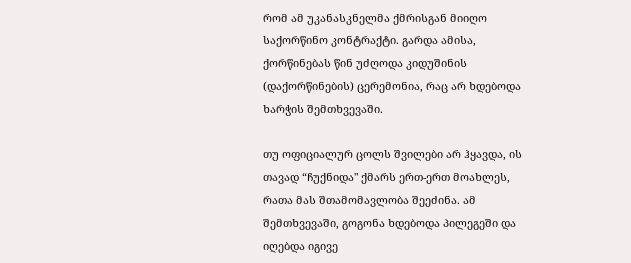რომ ამ უკანასკნელმა ქმრისგან მიიღო საქორწინო კონტრაქტი. გარდა ამისა, ქორწინებას წინ უძღოდა კიდუშინის (დაქორწინების) ცერემონია, რაც არ ხდებოდა ხარჭის შემთხვევაში.

თუ ოფიციალურ ცოლს შვილები არ ჰყავდა, ის თავად “ჩუქნიდა" ქმარს ერთ-ერთ მოახლეს, რათა მას შთამომავლობა შეეძინა. ამ შემთხვევაში, გოგონა ხდებოდა პილეგეში და იღებდა იგივე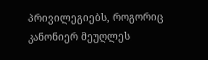პრივილეგიებს, როგორიც კანონიერ მეუღლეს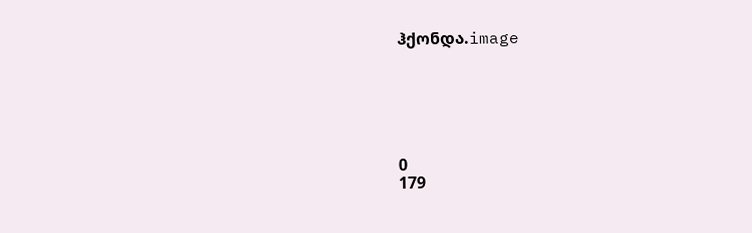ჰქონდა.image






0
179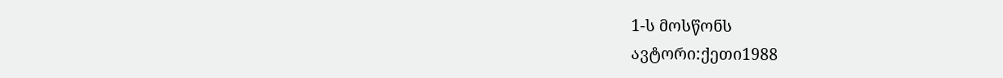1-ს მოსწონს
ავტორი:ქეთი1988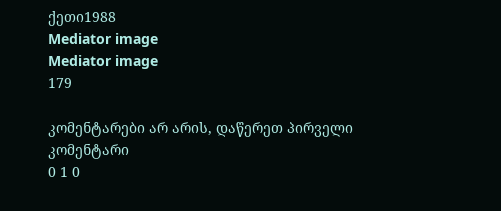ქეთი1988
Mediator image
Mediator image
179

კომენტარები არ არის, დაწერეთ პირველი კომენტარი
0 1 0